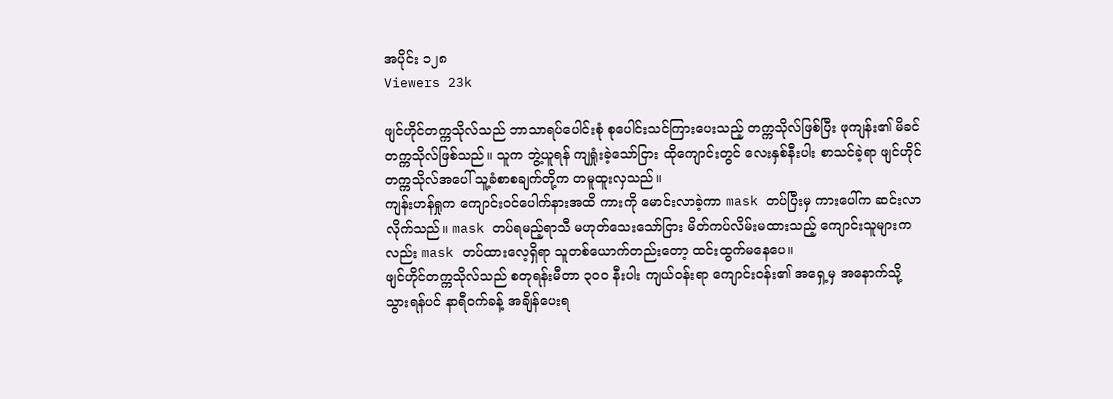အပိုင်း ၁၂၈
Viewers 23k

ဖျင်ဟိုင်တက္ကသိုလ်သည် ဘာသာရပ်ပေါင်းစုံ စုပေါင်းသင်ကြားပေးသည့် တက္ကသိုလ်ဖြစ်ပြီး ဖုကျန်း၏ မိခင်တက္ကသိုလ်ဖြစ်သည်။ သူက ဘွဲ့ယူရန် ကျရှုံးခဲ့သော်ငြား ထိုကျောင်းတွင် လေးနှစ်နီးပါး စာသင်ခဲ့ရာ ဖျင်ဟိုင်တက္ကသိုလ်အပေါ် သူ့ခံစာစချက်တို့က တမူထူးလှသည်။
ကျန်းဟန်ရှုက ကျောင်းဝင်ပေါက်နားအထိ ကားကို မောင်းလာခဲ့ကာ mask တပ်ပြီးမှ ကားပေါ်က ဆင်းလာလိုက်သည်။ mask တပ်ရမည့်ရာသီ မဟုတ်သေးသော်ငြား မိတ်ကပ်လိမ်းမထားသည့် ကျောင်းသူများကလည်း mask တပ်ထားလေ့ရှိရာ သူတစ်ယောက်တည်းတော့ ထင်းထွက်မနေပေ။
ဖျင်ဟိုင်တက္ကသိုလ်သည် စတုရန်းမီတာ ၃၀၀ နီးပါး ကျယ်ဝန်းရာ ကျောင်းဝန်း၏ အရှေ့မှ အနောက်သို့ သွားရန်ပင် နာရီဝက်ခန့် အချိန်ပေးရ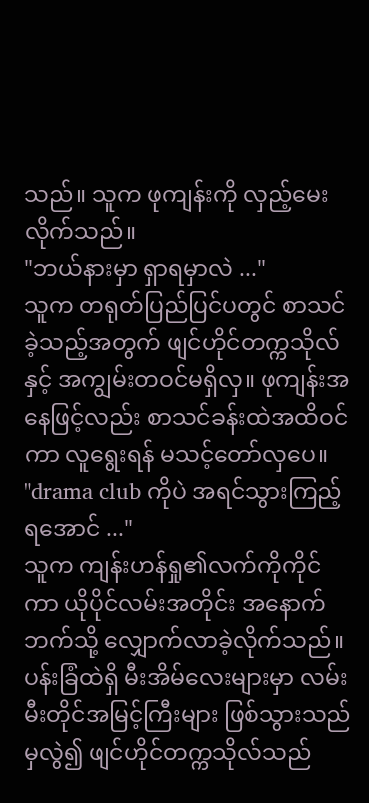သည်။ သူက ဖုကျန်းကို လှည့်မေးလိုက်သည်။
"ဘယ်နားမှာ ရှာရမှာလဲ ..."
သူက တရုတ်ပြည်ပြင်ပတွင် စာသင်ခဲ့သည့်အတွက် ဖျင်ဟိုင်တက္ကသိုလ်နှင့် အကျွမ်းတဝင်မရှိလှ။ ဖုကျန်းအနေဖြင့်လည်း စာသင်ခန်းထဲအထိဝင်ကာ လူရွေးရန် မသင့်တော်လှပေ။
"drama club ကိုပဲ အရင်သွားကြည့်ရအောင် ..."
သူက ကျန်းဟန်ရှု၏လက်ကိုကိုင်ကာ ယိုပိုင်လမ်းအတိုင်း အနောက်ဘက်သို့ လျှောက်လာခဲ့လိုက်သည်။
ပန်းခြံထဲရှိ မီးအိမ်လေးများမှာ လမ်းမီးတိုင်အမြင့်ကြီးများ ဖြစ်သွားသည်မှလွဲ၍ ဖျင်ဟိုင်တက္ကသိုလ်သည်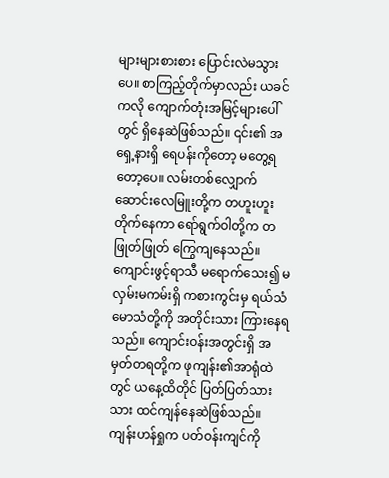များများစားစား ပြောင်းလဲမသွားပေ။ စာကြည့်တိုက်မှာလည်း ယခင်ကလို ကျောက်တုံးအမြင့်များပေါ်တွင် ရှိနေဆဲဖြစ်သည်။ ၎င်း၏ အရှေ့နားရှိ ရေပန်းကိုတော့ မတွေ့ရတော့ပေ။ လမ်းတစ်လျှောက် ဆောင်းလေမြူးတို့က တဟူးဟူး တိုက်နေကာ ရော်ရွက်ဝါတို့က တဖြုတ်ဖြုတ် ကြွေကျနေသည်။ ကျောင်းဖွင့်ရာသီ မရောက်သေး၍ မလှမ်းမကမ်းရှိ ကစားကွင်းမှ ရယ်သံမောသံတို့ကို အတိုင်းသား ကြားနေရသည်။ ကျောင်းဝန်းအတွင်းရှိ အမှတ်တရတို့က ဖုကျန်း၏အာရုံထဲတွင် ယနေ့ထိတိုင် ပြတ်ပြတ်သားသား ထင်ကျန်နေဆဲဖြစ်သည်။
ကျန်းဟန်ရှုက ပတ်ဝန်းကျင်ကို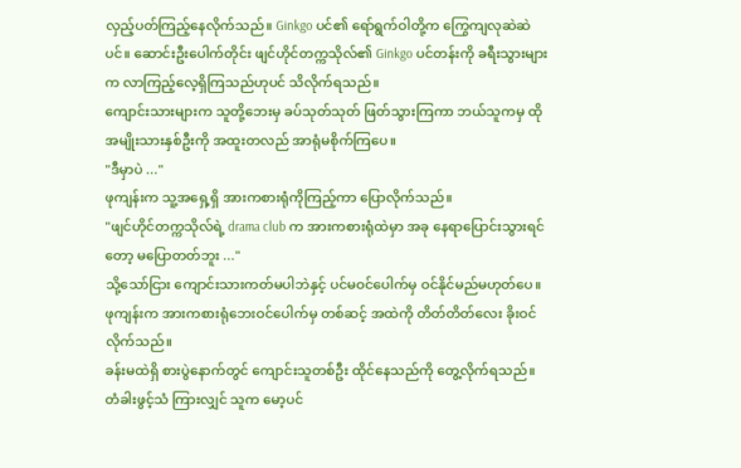လှည့်ပတ်ကြည့်နေလိုက်သည်။ Ginkgo ပင်၏ ရော်ရွက်ဝါတို့က ကြွေကျလုဆဲဆဲပင်။ ဆောင်းဦးပေါက်တိုင်း ဖျင်ဟိုင်တက္ကသိုလ်၏ Ginkgo ပင်တန်းကို ခရီးသွားများက လာကြည့်လေ့ရှိကြသည်ဟုပင် သိလိုက်ရသည်။
ကျောင်းသား‌များက သူတို့ဘေးမှ ခပ်သုတ်သုတ် ဖြတ်သွားကြကာ ဘယ်သူကမှ ထိုအမျိုးသားနှစ်ဦးကို အထူးတလည် အာရုံမစိုက်ကြပေ။
"ဒီမှာပဲ ..."
ဖုကျန်းက သူ့အရှေ့ရှိ အားကစားရုံကိုကြည့်ကာ ပြောလိုက်သည်။
"ဖျင်ဟိုင်တက္ကသိုလ်ရဲ့ drama club က အားကစားရုံထဲမှာ အခု နေရာပြောင်းသွားရင်တော့ မပြောတတ်ဘူး ..."
သို့သော်ငြား ကျောင်းသားကတ်မပါဘဲနှင့် ပင်မဝင်ပေါက်မှ ဝင်နိုင်မည်မဟုတ်ပေ။ ဖုကျန်းက အားကစားရုံဘေး‌ဝင်ပေါက်မှ တစ်ဆင့် အထဲကို တိတ်တိတ်လေး ခိုးဝင်လိုက်သည်။
ခန်းမထဲရှိ စားပွဲနောက်တွင် ကျောင်းသူတစ်ဦး ထိုင်နေသည်ကို တွေ့လိုက်ရသည်။ တံခါးဖွင့်သံ ကြားလျှင် သူက မော့ပင်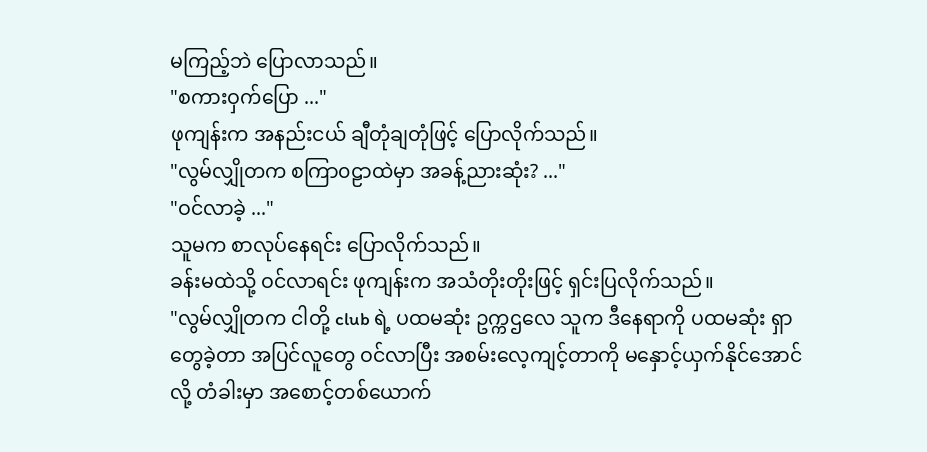မကြည့်ဘဲ ပြောလာသည်။
"စကားဝှက်ပြော ..."
ဖုကျန်းက အနည်းငယ် ချီတုံချတုံဖြင့် ပြောလိုက်သည်။
"လွမ်လျှိုတက စကြာ၀ဠာထဲမှာ အခန့်ညားဆုံး? ..."
"ဝင်လာခဲ့ ..."
သူမက စာလုပ်နေရင်း ပြောလိုက်သည်။
ခန်းမထဲသို့ ဝင်လာရင်း ဖုကျန်းက အသံတိုးတိုးဖြင့် ရှင်းပြလိုက်သည်။
"လွမ်လျှိုတက ငါတို့ club ရဲ့ ပထမဆုံး ဥက္ကဌလေ သူက ဒီနေရာကို ပထမဆုံး ရှာတွေခဲ့တာ အပြင်လူတွေ ဝင်လာပြီး အစမ်းလေ့ကျင့်တာကို မနှောင့်ယှက်နိုင်အောင်လို့ တံခါးမှာ အစောင့်တစ်ယောက်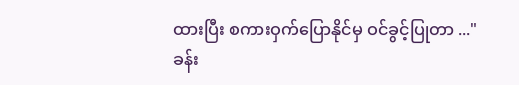ထားပြီး စကားဝှက်ပြောနိုင်မှ ဝင်ခွင့်ပြုတာ ..."
ခန်း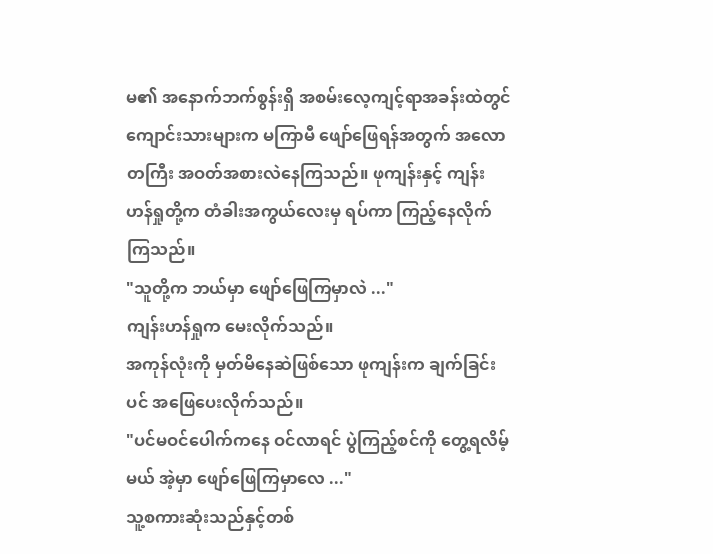မ၏ အနောက်ဘက်စွန်းရှိ အစမ်းလေ့ကျင့်ရာအခန်းထဲတွင် ကျောင်းသားများက မကြာမီ ဖျော်ဖြေရန်အတွက် အလောတကြီး အဝတ်အစားလဲနေကြသည်။ ဖုကျန်းနှင့် ကျန်းဟန်ရှုတို့က တံခါးအကွယ်လေးမှ ရပ်ကာ ကြည့်နေလိုက်ကြသည်။
"သူတို့က ဘယ်မှာ ဖျော်ဖြေကြမှာလဲ ..."
ကျန်းဟန်ရှုက မေးလိုက်သည်။
အကုန်လုံးကို မှတ်မိနေဆဲဖြစ်သော ဖုကျန်းက ချက်ခြင်းပင် အဖြေပေးလိုက်သည်။
"ပင်မဝင်ပေါက်ကနေ ဝင်လာရင် ပွဲကြည့်စင်ကို တွေ့ရလိမ့်မယ် အဲ့မှာ ဖျော်ဖြေကြမှာလေ ..."
သူ့စကားဆုံးသည်နှင့်တစ်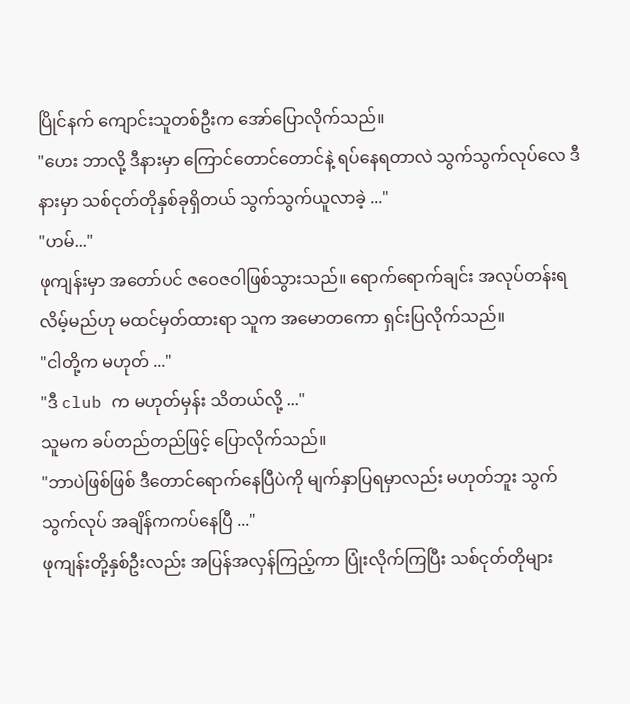ပြိုင်နက် ကျောင်းသူတစ်ဦးက အော်ပြောလိုက်သည်။
"ဟေး ဘာလို့ ဒီနားမှာ ကြောင်တောင်တောင်နဲ့ ရပ်နေရတာလဲ သွက်သွက်လုပ်လေ ဒီနားမှာ သစ်ငုတ်တိုနှစ်ခုရှိတယ် သွက်သွက်ယူလာခဲ့ ..."
"ဟမ်..."
ဖုကျန်းမှာ အတော်ပင် ဇဝေဇဝါဖြစ်သွားသည်။ ရောက်ရောက်ချင်း အလုပ်တန်းရလိမ့်မည်ဟု မထင်မှတ်ထားရာ သူက အမောတကော ရှင်းပြလိုက်သည်။
"ငါတို့က မဟုတ် ..."
"ဒီ club က မဟုတ်မှန်း သိတယ်လို့ ..."
သူမက ခပ်တည်တည်ဖြင့် ပြောလိုက်သည်။
"ဘာပဲဖြစ်ဖြစ် ဒီတောင်ရောက်နေပြီပဲကို မျက်နှာပြရမှာလည်း မဟုတ်ဘူး သွက်သွက်လုပ် အချိန်ကကပ်နေပြီ ..."
ဖုကျန်းတို့နှစ်ဦးလည်း အပြန်အလှန်ကြည့်ကာ ပြုံးလိုက်ကြပြီး သစ်ငုတ်တိုများ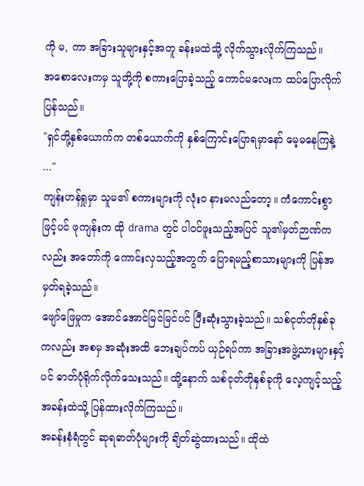ကို မ, ကာ အခြားသူများနှင့်အတူ ခန်းမထဲသို့ လိုက်သွားလိုက်ကြသည်။
အစောလေးကမှ သူတို့ကို စကားပြောခဲ့သည့် ကောင်မလေးက ထပ်ပြောလိုက်ပြန်သည်။
"ရှင်တို့နှစ်ယောက်က တစ်ယောက်ကို နှစ်ကြောင်းပြောရမှာနော် မေ့မနေကြနဲ့ ..."
ကျန်းဟန်ရှုမှာ သူမ၏ စကားများကို လုံးဝ နားမလည်တော့။ ကံကောင်းစွာဖြင့်ပင် ဖုကျန်းက ထို drama တွင် ပါဝင်ဖူးသည့်အပြင် သူ၏မှတ်ဉာဏ်ကလည်း အတော်ကို ကောင်းလှသည့်အတွက် ပြောရမည့်စာသားများကို ပြန်အမှတ်ရခဲ့သည်။
ဖျော်ဖြေမှုက အောင်အောင်မြင်မြင်ပင် ပြီးဆုံးသွားခဲ့သည်။ သစ်ငုတ်တိုနှစ်ခုကလည်း အစမှ အဆုံးအထိ ဘေးချပ်ကပ် ယှဉ်ရပ်ကာ အခြားအဖွဲ့သားများနှင့်ပင် ဓာတ်ပုံရိုက်လိုက်သေးသည်။ ထို့နောက် သစ်ငုတ်တိုနှစ်ခုကို လေ့ကျင့်သည့်အခန်းထဲသို့ ပြန်ထားလိုက်ကြသည်။
အခန်းနံရံတွင် ‌ဆုရဓာတ်ပုံများကို ချိတ်ဆွဲထားသည်။ ထိုထဲ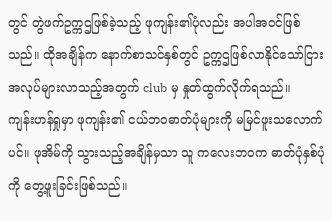တွင် တွဲဖက်ဥက္ကဌဖြစ်ခဲ့သည့် ဖုကျန်း၏ပုံလည်း အပါအဝင်ဖြစ်သည်။ ထိုအချိန်က နောက်စာသင်နှစ်တွင် ဥက္ကဌဖြစ်လာနိုင်သော်ငြား အလုပ်များလာသည့်အတွက် club မှ နှုတ်ထွက်လိုက်ရသည်။
ကျန်းဟန်ရှုမှာ ဖုကျန်း၏ ငယ်ဘဝဓာတ်ပုံများကို မမြင်ဖူးသလောက်ပင်။ ဖုအိမ်ကို သွားသည့်အချိန်မှသာ သူ ကလေးဘဝက ဓာတ်ပုံနှစ်ပုံကို တွေ့ဖူးခြင်းဖြစ်သည်။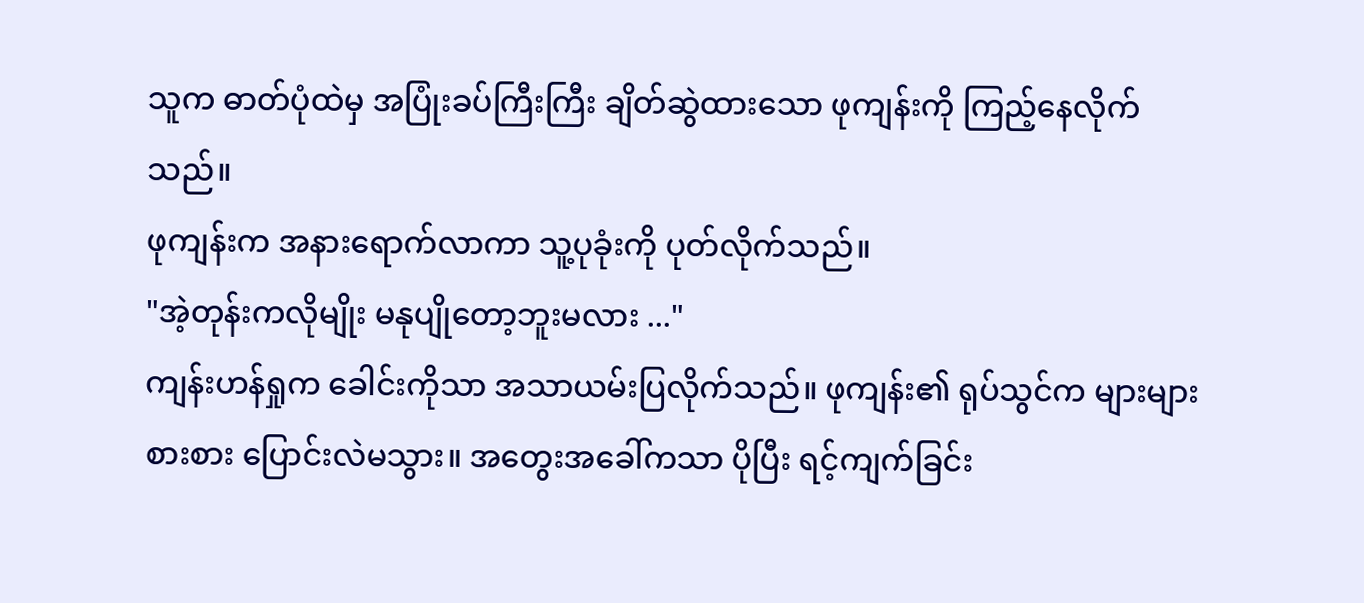သူက ဓာတ်ပုံထဲမှ အပြုံးခပ်ကြီးကြီး ချိတ်ဆွဲထားသော ဖုကျန်းကို ကြည့်နေလိုက်သည်။
ဖုကျန်းက အနားရောက်လာကာ သူ့ပုခုံးကို ပုတ်လိုက်သည်။
"အဲ့တုန်းကလိုမျိုး မနုပျိုတော့ဘူးမလား ..."
ကျန်းဟန်ရှုက ခေါင်းကိုသာ အသာယမ်းပြလိုက်သည်။ ဖုကျန်း၏ ရုပ်သွင်က များများစားစား ပြောင်းလဲမသွား။ အတွေးအခေါ်ကသာ ပိုပြီး ရင့်ကျက်ခြင်း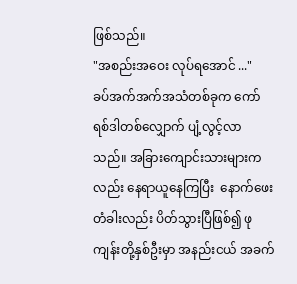ဖြစ်သည်။
"အစည်းအဝေး လုပ်ရအောင် ..."
ခပ်အက်အက်အသံတစ်ခုက ကော်ရစ်ဒါတစ်လျှောက် ပျံ့လွင့်လာသည်။ အခြားကျောင်းသားများကလည်း နေရာယူနေကြပြီး ‌‌ နောက်ဖေးတံခါးလည်း ပိတ်သွားပြီဖြစ်၍ ဖုကျန်းတို့နှစ်ဦးမှာ အနည်းငယ် အခက်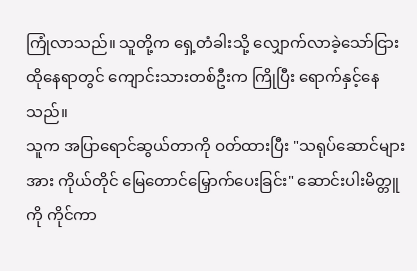ကြုံလာသည်။ သူတို့က ရှေ့တံခါးသို့ လျှောက်လာခဲ့သော်ငြား ထိုနေရာတွင် ကျောင်းသားတစ်ဦးက ကြိုပြီး ရောက်နှင့်နေသည်။
သူက အပြာရောင်ဆွယ်တာကို ဝတ်ထားပြီး "သရုပ်ဆောင်များအား ကိုယ်တိုင် မြေတောင်မြှောက်ပေးခြင်း" ဆောင်းပါးမိတ္တူကို ကိုင်ကာ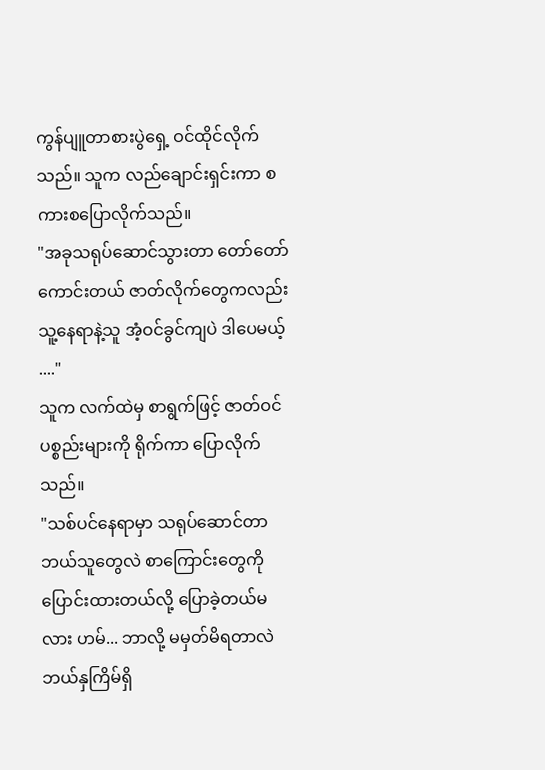ကွန်ပျူတာစားပွဲရှေ့ ဝင်ထိုင်လိုက်သည်။ သူက လည်ချောင်းရှင်းကာ စကားစပြောလိုက်သည်။
"အခုသရုပ်ဆောင်သွားတာ တော်တော်ကောင်းတယ် ဇာတ်လိုက်တွေကလည်း သူ့နေရာနဲ့သူ အံ့ဝင်ခွင်ကျပဲ ဒါပေမယ့် ...."
သူက လက်ထဲမှ စာရွက်ဖြင့် ဇာတ်ဝင်ပစ္စည်းများကို ရိုက်ကာ ပြောလိုက်သည်။
"သစ်ပင်နေရာမှာ သရုပ်ဆောင်တာ ဘယ်သူတွေလဲ စာကြောင်းတွေကို ပြောင်းထားတယ်လို့ ပြောခဲ့တယ်မလား ဟမ်... ဘာလို့ မမှတ်မိရတာလဲ ဘယ်နှကြိမ်ရှိ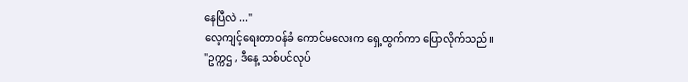နေပြီလဲ ..."
လေ့ကျင့်ရေးတာဝန်ခံ ကောင်မလေးက ရှေ့ထွက်ကာ ပြောလိုက်သည်။
"ဥက္ကဌ , ဒီနေ့ သစ်ပင်လုပ်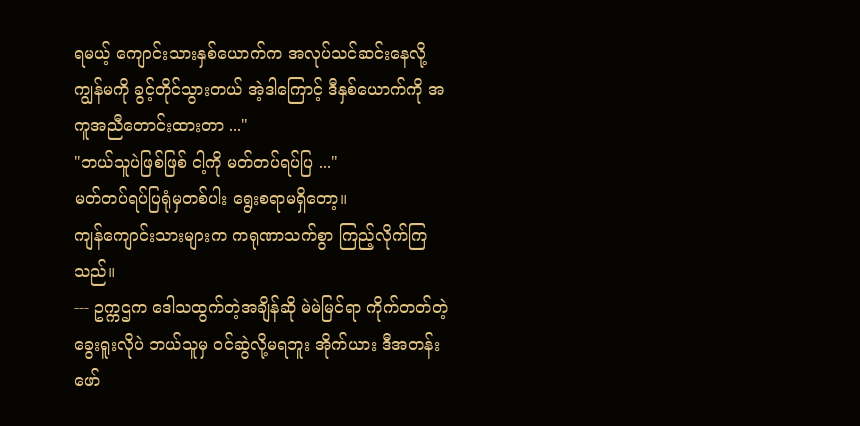ရမယ့် ကျောင်းသားနှစ်ယောက်က အလုပ်သင်ဆင်းနေလို့ ကျွန်မကို ခွင့်တိုင်သွားတယ် အဲ့ဒါကြောင့် ဒီနှစ်ယောက်ကို အကူအညီတောင်းထားတာ ..."
"ဘယ်သူပဲဖြစ်ဖြစ် ငါ့ကို မတ်တပ်ရပ်ပြ ..."
မတ်တပ်ရပ်ပြရုံမှတစ်ပါး ရွေးစရာမရှိတော့။
ကျန်ကျောင်းသားများက ကရုဏာသက်စွာ ကြည့်လိုက်ကြသည်။
--- ဥက္ကဌက ဒေါသထွက်တဲ့အချိန်ဆို မဲမဲမြင်ရာ ကိုက်တတ်တဲ့ ခွေးရူးလိုပဲ ဘယ်သူမှ ဝင်ဆွဲလို့မရဘူး အိုက်ယား ဒီအတန်းဖော်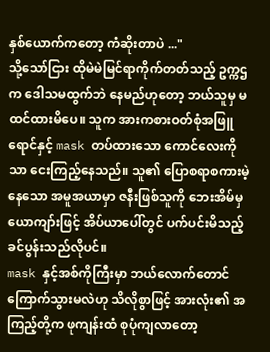နှစ်ယောက်ကတော့ ကံဆိုးတာပဲ ..."
သို့သော်ငြား ထိုမဲမဲမြင်ရာကိုက်တတ်သည့် ဥက္ကဌက ဒေါသမထွက်ဘဲ နေမည်ဟုတော့ ဘယ်သူမှ မထင်ထားမိပေ။ သူက အားကစားဝတ်စုံအဖြူရောင်နှင့် mask တပ်ထားသော ကောင်လေးကိုသာ ငေးကြည့်နေသည်။ သူ၏ ပြောစရာစကားမဲ့နေသော အမူအယာမှာ ဇနီးဖြစ်သူကို ဘေးအိမ်မှ ယောကျာ်းဖြင့် အိပ်ယာပေါ်တွင် ပက်ပင်းမိသည့် ခင်ပွန်းသည်လိုပင်။
mask နှင့်အစ်ကိုကြီးမှာ ဘယ်လောက်တောင် ကြောက်သွားမလဲဟု သိလိုစွာဖြင့် အားလုံး၏ အကြည့်တို့က ဖုကျန်းထံ စုပုံကျလာတော့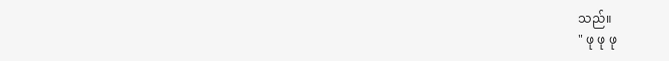သည်။
" ဖု ဖု ဖု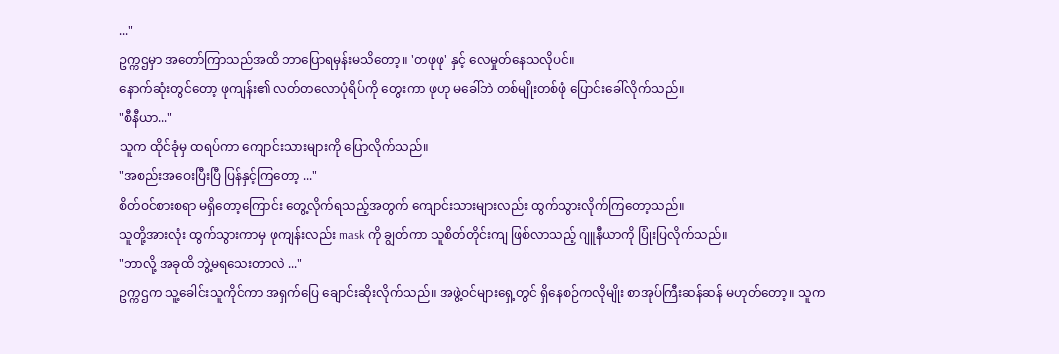..."
ဥက္ကဌမှာ အတော်ကြာသည်အထိ ဘာပြောရမှန်းမသိတော့။ 'တဖုဖု' နှင့် လေမှုတ်နေသလိုပင်။
နောက်ဆုံးတွင်တော့ ဖုကျန်း၏ လတ်တလောပုံရိပ်ကို တွေးကာ ဖုဟု မခေါ်ဘဲ တစ်မျိုးတစ်ဖုံ ပြောင်းခေါ်လိုက်သည်။
"စီနီယာ..."
သူက ထိုင်ခုံမှ ထရပ်ကာ ကျောင်းသားများကို ပြောလိုက်သည်။
"အစည်းအဝေးပြီးပြီ ပြန်နှင့်ကြတော့ ..."
စိတ်ဝင်စားစရာ မရှိတော့ကြောင်း တွေ့လိုက်ရသည့်အတွက် ကျောင်းသားများလည်း ထွက်သွားလိုက်ကြတော့သည်။
သူတို့အားလုံး ထွက်သွားကာမှ ဖုကျန်းလည်း mask ကို ချွတ်ကာ သူစိတ်တိုင်းကျ ဖြစ်လာသည့် ဂျူနီယာကို ပြုံးပြလိုက်သည်။
"ဘာလို့ အခုထိ ဘွဲ့မရသေးတာလဲ ..."
ဥက္ကဌက သူ့ခေါင်းသူကိုင်ကာ ‌အရှက်ပြေ ချောင်းဆိုးလိုက်သည်။ အဖွဲ့ဝင်များရှေ့တွင် ရှိနေစဉ်ကလိုမျိုး စာအုပ်ကြီးဆန်ဆန် မဟုတ်တော့။ သူက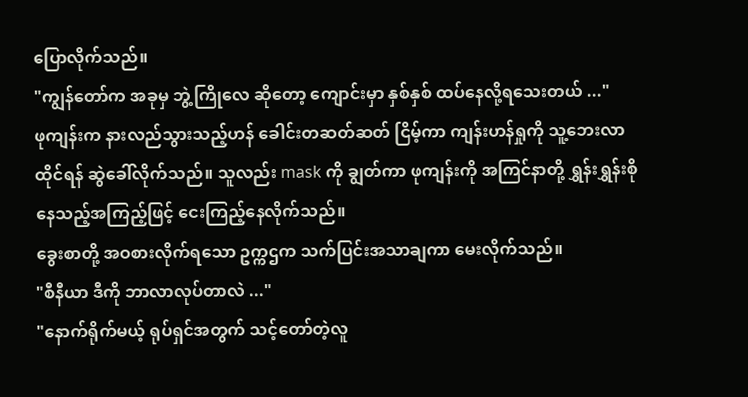ပြောလိုက်သည်။
"ကျွန်တော်က အခုမှ ဘွဲ့ကြိုလေ ဆိုတော့ ကျောင်းမှာ နှစ်နှစ် ထပ်နေလို့ရသေးတယ် ..."
ဖုကျန်းက နားလည်သွားသည့်ဟန် ခေါင်းတဆတ်ဆတ် ငြိမ့်ကာ ကျန်းဟန်ရှုကို သူ့ဘေးလာထိုင်ရန် ဆွဲခေါ်လိုက်သည်။ သူလည်း mask ကို ချွတ်ကာ ဖုကျန်းကို အကြင်နာတို့ ရွှန်းရွှန်းစိုနေသည့်အကြည့်ဖြင့် ငေးကြည့်နေလိုက်သည်။
ခွေးစာတို့ အဝစားလိုက်ရသော ဥက္ကဌက သက်ပြင်းအသာချကာ မေးလိုက်သည်။
"စီနီယာ ဒီကို ဘာလာလုပ်တာလဲ ..."
"နောက်ရိုက်မယ့် ရုပ်ရှင်အတွက် သင့်တော်တဲ့လူ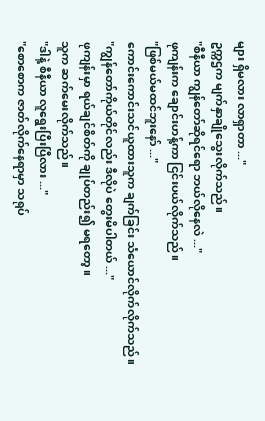များ ရှိမလား လာရှာတာ ..."
ဥက္ကဌက မျက်နှာချိုသွေးလိုက်သည်။
"စီနီယာ ကျွန်တော်ဆိုရင်ရော ဘယ်လိုနေလဲ ..."
ဖုကျန်းက ချောင်းဟန့်ကာ ငြင်းပယ်လိုက်သည်။
"ဖြစ်မယ်မထင်ဘူးနော် ..."
ကောင်းကောင်းသင်ယူထားသူက ချက်ခြင်း သံယောင်လိုက်လိုက်သည်။
"ကျွန်တော်ကိုယ်တိုင်လည်း ဒီလိုပဲ တွေးမိပါတယ် ..."
ဖုကျန်းမှာ ရယ်ချင်စိတ်ကို ချုပ်တည်း၍ မရတော့။
သူက ဆက်မေးလိုက်သည်။
"ဒါနဲ့ စီနီယာ လူရွေးပြီးပြီလား ..."
"စောစောက ဇာတ်လိုက်နေရာမှာ သရုပ်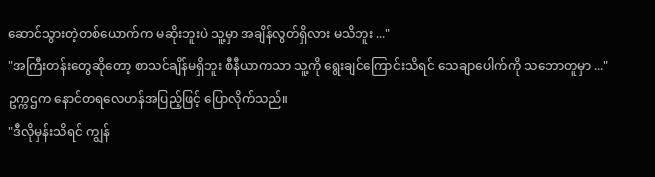ဆောင်သွားတဲ့တစ်ယောက်က မဆိုးဘူးပဲ သူ့မှာ အချိန်လွတ်ရှိလား မသိဘူး ..."
"အကြီးတန်းတွေဆို‌တော့ စာသင်ချိန်မရှိဘူး စီနီယာကသာ သူ့ကို ရွေးချင်ကြောင်းသိရင် သေချာပေါက်ကို သဘောတူမှာ ..."
ဥက္ကဌက နောင်တရလေဟန်အပြည့်ဖြင့် ပြောလိုက်သည်။
"ဒီလိုမှန်းသိရင် ကျွန်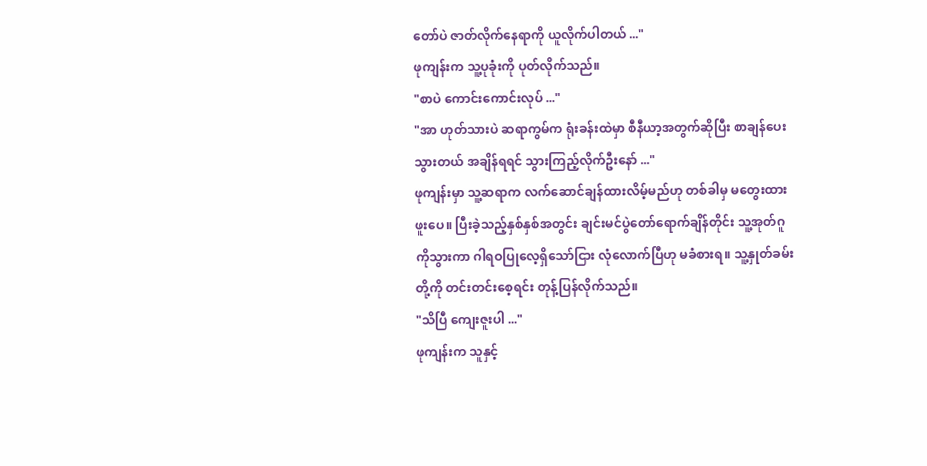တော်ပဲ ဇာတ်လိုက်နေရာကို ယူလိုက်ပါတယ် ..."
ဖုကျန်းက သူ့ပုခုံးကို ပုတ်လိုက်သည်။
"စာပဲ ကောင်းကောင်းလုပ် ..."
"အာ ဟုတ်သားပဲ ဆရာကွမ်က ရုံးခန်းထဲမှာ စီနီယာ့အတွက်ဆိုပြီး စာချန်ပေးသွားတယ် အချိန်ရရင် သွားကြည့်လိုက်ဦးနော် ..."
ဖုကျန်းမှာ သူ့ဆရာက လက်ဆောင်ချန်ထားလိမ့်မည်ဟု တစ်ခါမှ မတွေးထားဖူးပေ။ ပြီးခဲ့သည့်နှစ်နှစ်အတွင်း ချင်းမင်ပွဲတော်ရောက်ချိန်တိုင်း သူ့အုတ်ဂူကိုသွားကာ ဂါရဝပြုလေ့ရှိသော်ငြား လုံလောက်ပြီဟု မခံစားရ။ သူ့နှုတ်ခမ်းတို့ကို တင်းတင်းစေ့ရင်း တုန့်ပြန်လိုက်သည်။
"သိပြီ ကျေးဇူးပါ ..."
ဖုကျန်းက သူနှင့်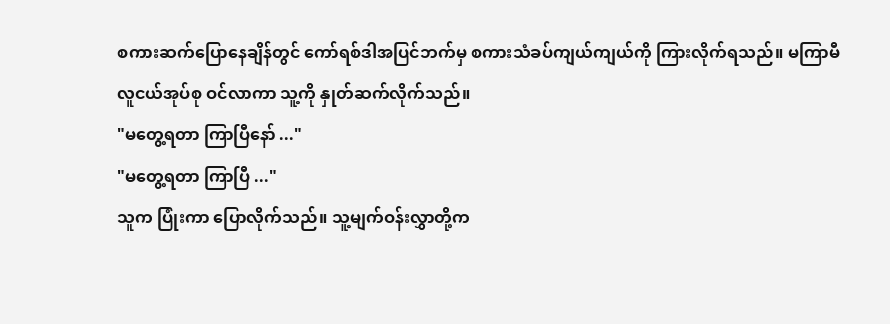စကားဆက်ပြောနေချိန်တွင် ကော်ရစ်ဒါအပြင်ဘက်မှ စကားသံခပ်ကျယ်ကျယ်ကို ကြားလိုက်ရသည်။ မကြာမီ လူငယ်အုပ်စု ဝင်လာကာ သူ့ကို နှုတ်ဆက်လိုက်သည်။
"မတွေ့ရတာ ကြာပြီနော် ..."
"မတွေ့ရတာ ကြာပြီ ..."
သူက ပြုံးကာ ပြောလိုက်သည်။ သူ့မျက်ဝန်းလွှာတို့က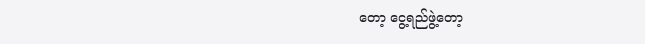တော့ ငွေ့ရည်ဖွဲ့တော့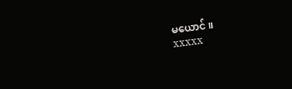မယောင်။
xxxxx